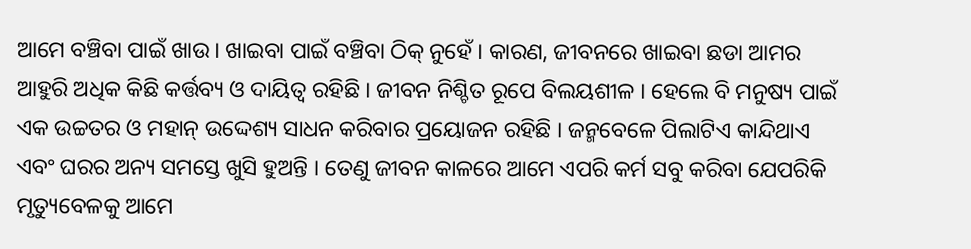ଆମେ ବଞ୍ଚିବା ପାଇଁ ଖାଉ । ଖାଇବା ପାଇଁ ବଞ୍ଚିବା ଠିକ୍ ନୁହେଁ । କାରଣ, ଜୀବନରେ ଖାଇବା ଛଡା ଆମର ଆହୁରି ଅଧିକ କିଛି କର୍ତ୍ତବ୍ୟ ଓ ଦାୟିତ୍ଵ ରହିଛି । ଜୀବନ ନିଶ୍ଚିତ ରୂପେ ବିଲୟଶୀଳ । ହେଲେ ବି ମନୁଷ୍ୟ ପାଇଁ ଏକ ଉଚ୍ଚତର ଓ ମହାନ୍ ଉଦ୍ଦେଶ୍ୟ ସାଧନ କରିବାର ପ୍ରୟୋଜନ ରହିଛି । ଜନ୍ମବେଳେ ପିଲାଟିଏ କାନ୍ଦିଥାଏ ଏବଂ ଘରର ଅନ୍ୟ ସମସ୍ତେ ଖୁସି ହୁଅନ୍ତି । ତେଣୁ ଜୀବନ କାଳରେ ଆମେ ଏପରି କର୍ମ ସବୁ କରିବା ଯେପରିକି ମୃତ୍ୟୁବେଳକୁ ଆମେ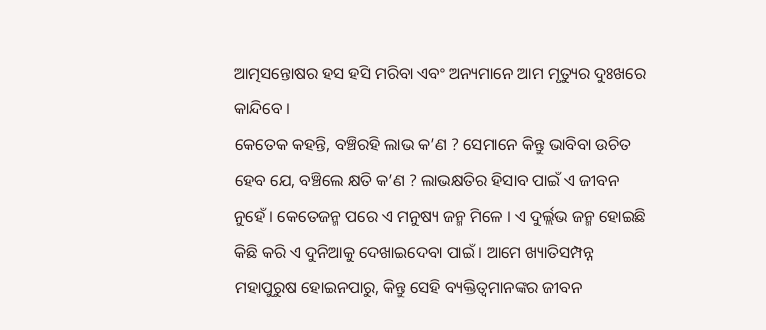ଆତ୍ମସନ୍ତୋଷର ହସ ହସି ମରିବା ଏବଂ ଅନ୍ୟମାନେ ଆମ ମୃତ୍ୟୁର ଦୁଃଖରେ କାନ୍ଦିବେ ।
କେତେକ କହନ୍ତି, ବଞ୍ଚିରହି ଲାଭ କ’ଣ ? ସେମାନେ କିନ୍ତୁ ଭାବିବା ଉଚିତ ହେବ ଯେ, ବଞ୍ଚିଲେ କ୍ଷତି କ’ଣ ? ଲାଭକ୍ଷତିର ହିସାବ ପାଇଁ ଏ ଜୀବନ ନୁହେଁ । କେତେଜନ୍ମ ପରେ ଏ ମନୁଷ୍ୟ ଜନ୍ମ ମିଳେ । ଏ ଦୁର୍ଲ୍ଲଭ ଜନ୍ମ ହୋଇଛି କିଛି କରି ଏ ଦୁନିଆକୁ ଦେଖାଇଦେବା ପାଇଁ । ଆମେ ଖ୍ୟାତିସମ୍ପନ୍ନ ମହାପୁରୁଷ ହୋଇନପାରୁ, କିନ୍ତୁ ସେହି ବ୍ୟକ୍ତିତ୍ଵମାନଙ୍କର ଜୀବନ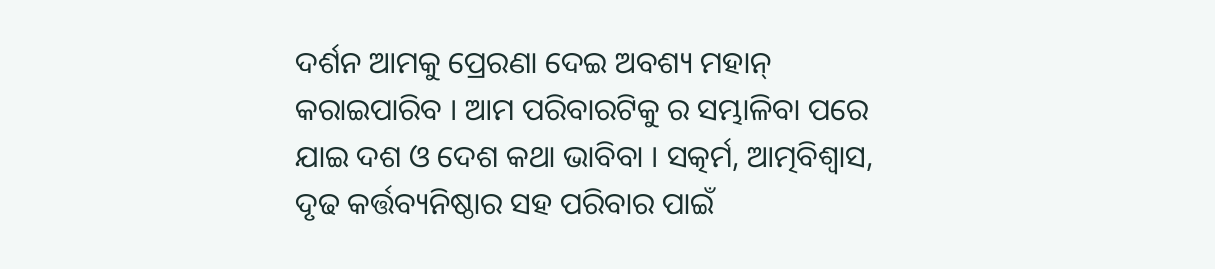ଦର୍ଶନ ଆମକୁ ପ୍ରେରଣା ଦେଇ ଅବଶ୍ୟ ମହାନ୍ କରାଇପାରିବ । ଆମ ପରିବାରଟିକୁ ର ସମ୍ଭାଳିବା ପରେ ଯାଇ ଦଶ ଓ ଦେଶ କଥା ଭାବିବା । ସତ୍କର୍ମ, ଆତ୍ମବିଶ୍ଵାସ, ଦୃଢ କର୍ତ୍ତବ୍ୟନିଷ୍ଠାର ସହ ପରିବାର ପାଇଁ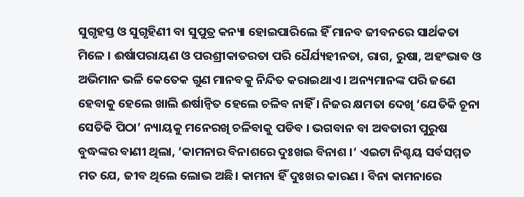ସୁଗୃହସ୍ତ ଓ ସୁଗୃହିଣୀ ବା ସୁପୁତ୍ର କନ୍ୟା ହୋଇପାରିଲେ ହିଁ ମାନବ ଜୀବନରେ ସାର୍ଥକତା ମିଳେ । ଈର୍ଷାପରାୟଣ ଓ ପରଶ୍ରୀକାତରତା ପରି ଧୈର୍ଯ୍ୟହୀନତା, ରାଗ, ରୁଷା, ଅହଂଭାବ ଓ ଅଭିମାନ ଭଳି କେତେକ ଗୁଣ ମାନବକୁ ନିନ୍ଦିତ କରାଇଥାଏ । ଅନ୍ୟମାନଙ୍କ ପରି ଜଣେ ହେବାକୁ ହେଲେ ଖାଲି ଈର୍ଷାନ୍ବିତ ହେଲେ ଚଳିବ ନାହିଁ । ନିଜର କ୍ଷମତା ଦେଖି ‘ଯେତିକି ଚୂନା ସେତିକି ପିଠା’ ନ୍ୟାୟକୁ ମନେରଖି ଚଳିବାକୁ ପଡିବ । ଭଗବାନ ବା ଅବତାରୀ ପୁରୁଷ ବୁଦ୍ଧଙ୍କର ବାଣୀ ଥିଲା, ‘କାମନାର ବିନାଶରେ ଦୁଃଖଇ ବିନାଶ ।‘ ଏଇଟା ନିଶ୍ଚୟ ସର୍ବସମ୍ମତ ମତ ଯେ, ଜୀବ ଥିଲେ ଲୋଭ ଅଛି। କାମନା ହିଁ ଦୁଃଖର କାରଣ । ବିନା କାମନାରେ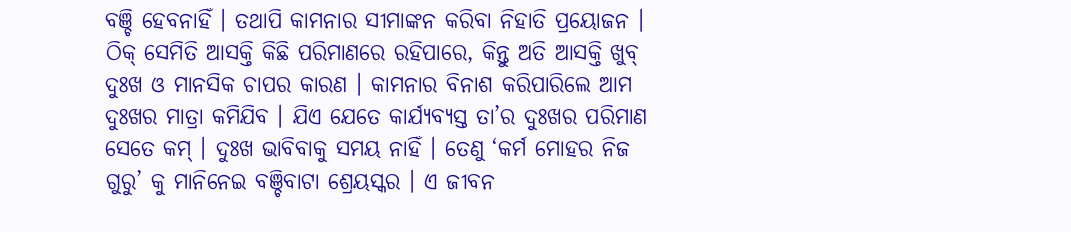ବଞ୍ଚି ହେବନାହିଁ । ତଥାପି କାମନାର ସୀମାଙ୍କନ କରିବା ନିହାତି ପ୍ରୟୋଜନ । ଠିକ୍ ସେମିତି ଆସକ୍ତି କିଛି ପରିମାଣରେ ରହିପାରେ, କିନ୍ତୁ ଅତି ଆସକ୍ତି ଖୁବ୍ ଦୁଃଖ ଓ ମାନସିକ ଚାପର କାରଣ । କାମନାର ବିନାଶ କରିପାରିଲେ ଆମ ଦୁଃଖର ମାତ୍ରା କମିଯିବ । ଯିଏ ଯେତେ କାର୍ଯ୍ୟବ୍ୟସ୍ତ ତା’ର ଦୁଃଖର ପରିମାଣ ସେତେ କମ୍ । ଦୁଃଖ ଭାବିବାକୁ ସମୟ ନାହିଁ । ତେଣୁ ‘କର୍ମ ମୋହର ନିଜ ଗୁରୁ’ କୁ ମାନିନେଇ ବଞ୍ଚିବାଟା ଶ୍ରେୟସ୍କର । ଏ ଜୀବନ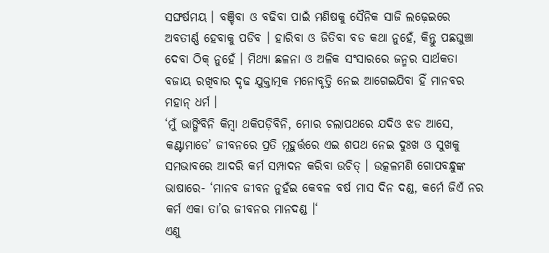ସଙ୍ଘର୍ଷମୟ । ବଞ୍ଚିବା ଓ ବଢିବା ପାଇଁ ମଣିଷକୁ ସୈନିକ ସାଜି ଲଢ଼େଇରେ ଅବତୀର୍ଣ୍ଣ ହେବାକୁ ପଡିବ । ହାରିବା ଓ ଜିତିବା ବଡ କଥା ନୁହେଁ, କିନ୍ତୁ ପଛଘୁଞ୍ଚା ଦେବା ଠିକ୍ ନୁହେଁ । ମିଥ୍ୟା ଛଳନା ଓ ଅଳିକ ସଂସାରରେ ଜନ୍ମର ସାର୍ଥକତା ବଜାୟ ରଖିବାର ଦୃଢ ଯୁକ୍ତାତ୍ମକ ମନୋବୃତ୍ତି ନେଇ ଆଗେଇଯିବା ହିଁ ମାନବର ମହାନ୍ ଧର୍ମ ।
‘ମୁଁ ଭାଙ୍ଗିବିନି କିମ୍ବା ଥକିପଡ଼ିବିନି, ମୋର ଚଲାପଥରେ ଯଦିଓ ଝଡ ଆସେ, କଣ୍ଟାମାଡେ’ ଜୀବନରେ ପ୍ରତି ମୂହୁର୍ତ୍ତରେ ଏଇ ଶପଥ ନେଇ ଦୁଃଖ ଓ ସୁଖକୁ ସମଭାବରେ ଆଦରି କର୍ମ ସମ୍ପାଦନ କରିବା ଉଚିତ୍ । ଉତ୍କଳମଣି ଗୋପବନ୍ଧୁଙ୍କ ଭାଷାରେ- ‘ମାନବ ଜୀବନ ନୁହଁଇ କେବଳ ବର୍ଷ ମାସ ଦିନ ଦଣ୍ଡ, କର୍ମେ ଜିଏଁ ନର କର୍ମ ଏକା ତା’ର ଜୀବନର ମାନଦଣ୍ଡ ।‘
ଏଣୁ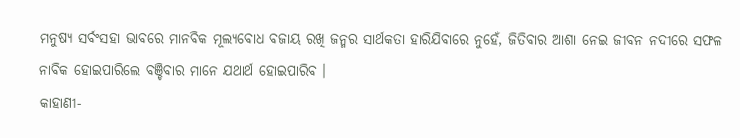ମନୁଷ୍ୟ ସର୍ବଂସହା ଭାବରେ ମାନବିକ ମୂଲ୍ୟବୋଧ ବଜାୟ ରଖି ଜନ୍ମର ସାର୍ଥକତା ହାରିଯିବାରେ ନୁହେଁ, ଜିତିବାର ଆଶା ନେଇ ଜୀବନ ନଦୀରେ ସଫଳ ନାବିକ ହୋଇପାରିଲେ ବଞ୍ଚିବାର ମାନେ ଯଥାର୍ଥ ହୋଇପାରିବ ।
କାହାଣୀ-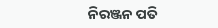ନିରଞ୍ଜନ ପତି